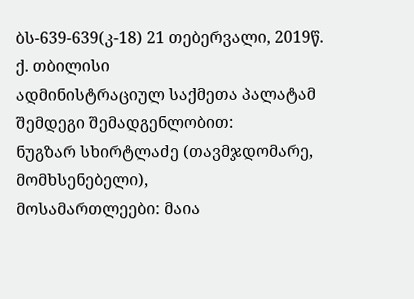ბს-639-639(კ-18) 21 თებერვალი, 2019წ.
ქ. თბილისი
ადმინისტრაციულ საქმეთა პალატამ
შემდეგი შემადგენლობით:
ნუგზარ სხირტლაძე (თავმჯდომარე, მომხსენებელი),
მოსამართლეები: მაია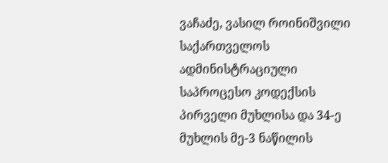ვაჩაძე, ვასილ როინიშვილი
საქართველოს ადმინისტრაციული საპროცესო კოდექსის პირველი მუხლისა და 34-ე მუხლის მე-3 ნაწილის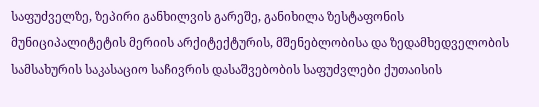საფუძველზე, ზეპირი განხილვის გარეშე, განიხილა ზესტაფონის მუნიციპალიტეტის მერიის არქიტექტურის, მშენებლობისა და ზედამხედველობის სამსახურის საკასაციო საჩივრის დასაშვებობის საფუძვლები ქუთაისის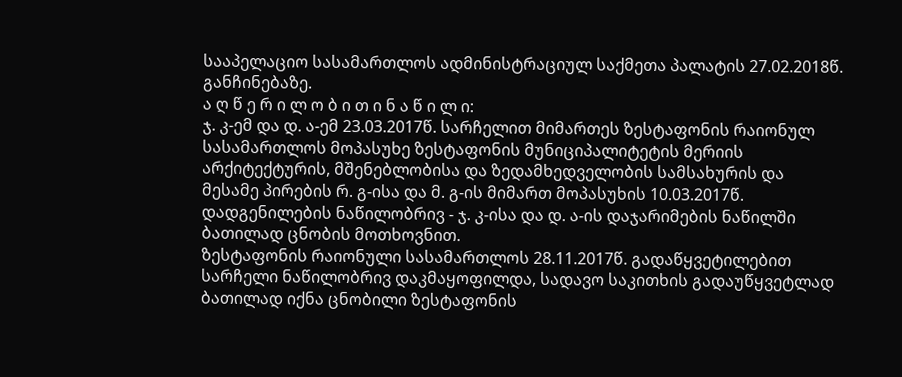სააპელაციო სასამართლოს ადმინისტრაციულ საქმეთა პალატის 27.02.2018წ. განჩინებაზე.
ა ღ წ ე რ ი ლ ო ბ ი თ ი ნ ა წ ი ლ ი:
ჯ. კ-ემ და დ. ა-ემ 23.03.2017წ. სარჩელით მიმართეს ზესტაფონის რაიონულ სასამართლოს მოპასუხე ზესტაფონის მუნიციპალიტეტის მერიის არქიტექტურის, მშენებლობისა და ზედამხედველობის სამსახურის და მესამე პირების რ. გ-ისა და მ. გ-ის მიმართ მოპასუხის 10.03.2017წ. დადგენილების ნაწილობრივ - ჯ. კ-ისა და დ. ა-ის დაჯარიმების ნაწილში ბათილად ცნობის მოთხოვნით.
ზესტაფონის რაიონული სასამართლოს 28.11.2017წ. გადაწყვეტილებით სარჩელი ნაწილობრივ დაკმაყოფილდა, სადავო საკითხის გადაუწყვეტლად ბათილად იქნა ცნობილი ზესტაფონის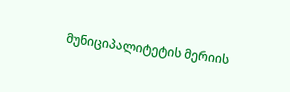მუნიციპალიტეტის მერიის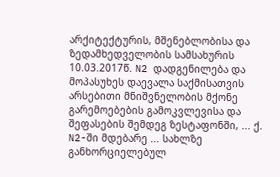არქიტექტურის, მშენებლობისა და ზედამხედველობის სამსახურის 10.03.2017წ. N2 დადგენილება და მოპასუხეს დაევალა საქმისათვის არსებითი მნიშვნელობის მქონე გარემოებების გამოკვლევისა და შეფასების შემდეგ ზესტაფონში, ... ქ. N2-ში მდებარე ... სახლზე განხორციელებულ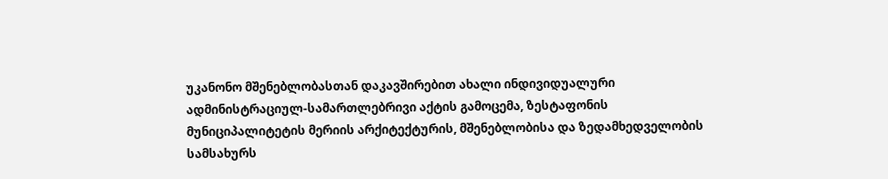უკანონო მშენებლობასთან დაკავშირებით ახალი ინდივიდუალური ადმინისტრაციულ-სამართლებრივი აქტის გამოცემა, ზესტაფონის მუნიციპალიტეტის მერიის არქიტექტურის, მშენებლობისა და ზედამხედველობის სამსახურს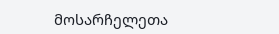მოსარჩელეთა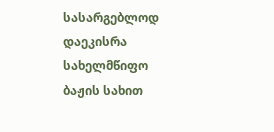სასარგებლოდ დაეკისრა სახელმწიფო ბაჟის სახით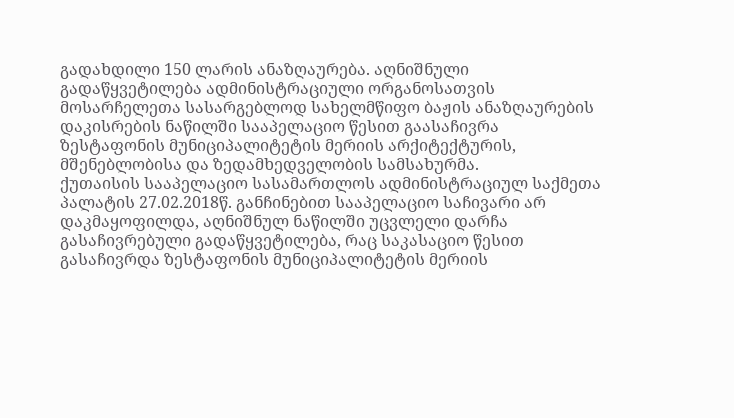გადახდილი 150 ლარის ანაზღაურება. აღნიშნული გადაწყვეტილება ადმინისტრაციული ორგანოსათვის მოსარჩელეთა სასარგებლოდ სახელმწიფო ბაჟის ანაზღაურების დაკისრების ნაწილში სააპელაციო წესით გაასაჩივრა ზესტაფონის მუნიციპალიტეტის მერიის არქიტექტურის, მშენებლობისა და ზედამხედველობის სამსახურმა.
ქუთაისის სააპელაციო სასამართლოს ადმინისტრაციულ საქმეთა პალატის 27.02.2018წ. განჩინებით სააპელაციო საჩივარი არ დაკმაყოფილდა, აღნიშნულ ნაწილში უცვლელი დარჩა გასაჩივრებული გადაწყვეტილება, რაც საკასაციო წესით გასაჩივრდა ზესტაფონის მუნიციპალიტეტის მერიის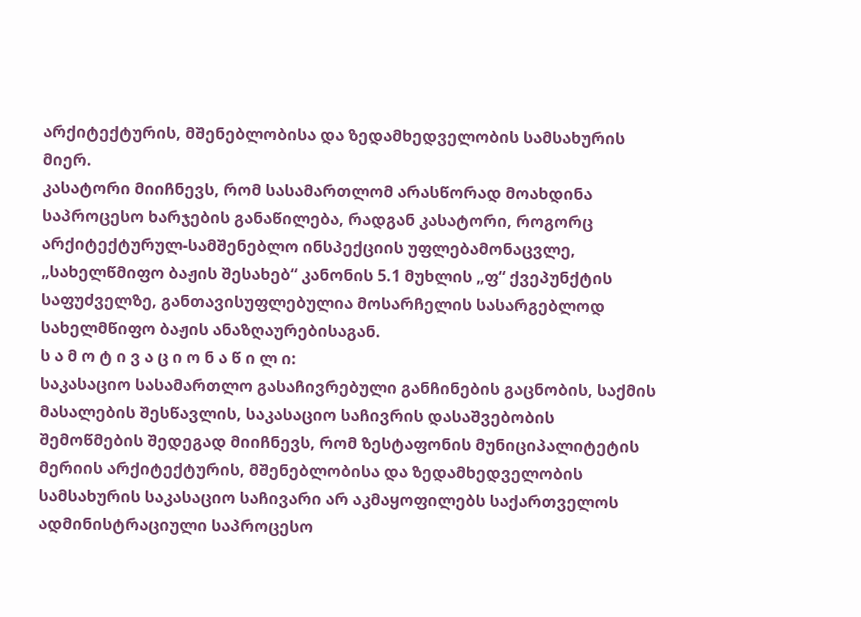არქიტექტურის, მშენებლობისა და ზედამხედველობის სამსახურის მიერ.
კასატორი მიიჩნევს, რომ სასამართლომ არასწორად მოახდინა საპროცესო ხარჯების განაწილება, რადგან კასატორი, როგორც არქიტექტურულ-სამშენებლო ინსპექციის უფლებამონაცვლე, „სახელწმიფო ბაჟის შესახებ“ კანონის 5.1 მუხლის „ფ“ ქვეპუნქტის საფუძველზე, განთავისუფლებულია მოსარჩელის სასარგებლოდ სახელმწიფო ბაჟის ანაზღაურებისაგან.
ს ა მ ო ტ ი ვ ა ც ი ო ნ ა წ ი ლ ი:
საკასაციო სასამართლო გასაჩივრებული განჩინების გაცნობის, საქმის მასალების შესწავლის, საკასაციო საჩივრის დასაშვებობის შემოწმების შედეგად მიიჩნევს, რომ ზესტაფონის მუნიციპალიტეტის მერიის არქიტექტურის, მშენებლობისა და ზედამხედველობის სამსახურის საკასაციო საჩივარი არ აკმაყოფილებს საქართველოს ადმინისტრაციული საპროცესო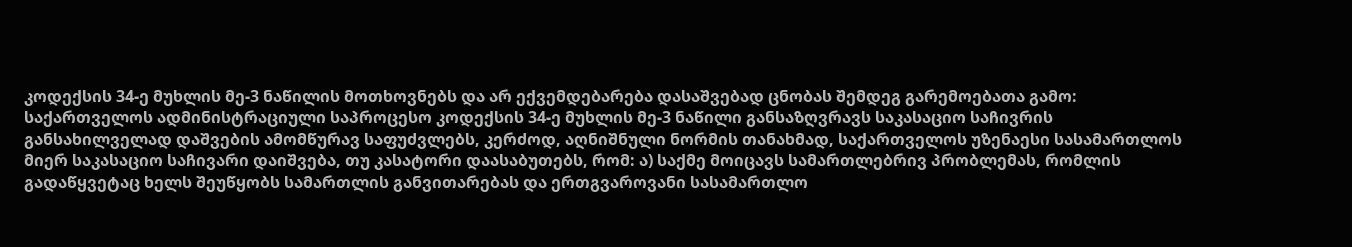კოდექსის 34-ე მუხლის მე-3 ნაწილის მოთხოვნებს და არ ექვემდებარება დასაშვებად ცნობას შემდეგ გარემოებათა გამო:
საქართველოს ადმინისტრაციული საპროცესო კოდექსის 34-ე მუხლის მე-3 ნაწილი განსაზღვრავს საკასაციო საჩივრის განსახილველად დაშვების ამომწურავ საფუძვლებს, კერძოდ, აღნიშნული ნორმის თანახმად, საქართველოს უზენაესი სასამართლოს მიერ საკასაციო საჩივარი დაიშვება, თუ კასატორი დაასაბუთებს, რომ: ა) საქმე მოიცავს სამართლებრივ პრობლემას, რომლის გადაწყვეტაც ხელს შეუწყობს სამართლის განვითარებას და ერთგვაროვანი სასამართლო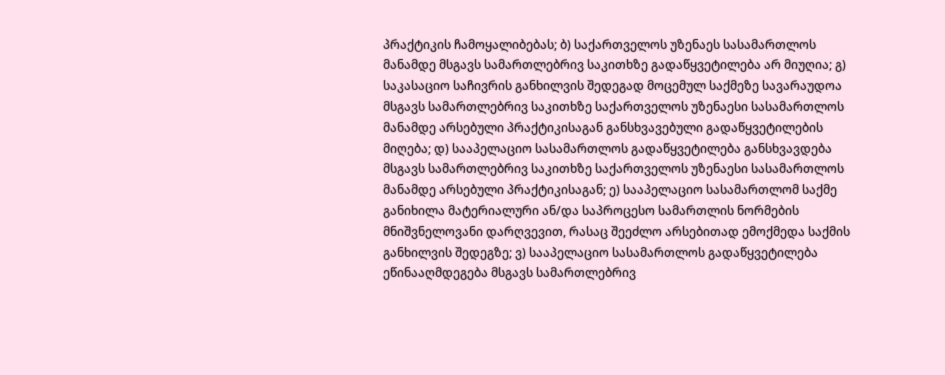პრაქტიკის ჩამოყალიბებას; ბ) საქართველოს უზენაეს სასამართლოს მანამდე მსგავს სამართლებრივ საკითხზე გადაწყვეტილება არ მიუღია; გ) საკასაციო საჩივრის განხილვის შედეგად მოცემულ საქმეზე სავარაუდოა მსგავს სამართლებრივ საკითხზე საქართველოს უზენაესი სასამართლოს მანამდე არსებული პრაქტიკისაგან განსხვავებული გადაწყვეტილების მიღება; დ) სააპელაციო სასამართლოს გადაწყვეტილება განსხვავდება მსგავს სამართლებრივ საკითხზე საქართველოს უზენაესი სასამართლოს მანამდე არსებული პრაქტიკისაგან; ე) სააპელაციო სასამართლომ საქმე განიხილა მატერიალური ან/და საპროცესო სამართლის ნორმების მნიშვნელოვანი დარღვევით, რასაც შეეძლო არსებითად ემოქმედა საქმის განხილვის შედეგზე; ვ) სააპელაციო სასამართლოს გადაწყვეტილება ეწინააღმდეგება მსგავს სამართლებრივ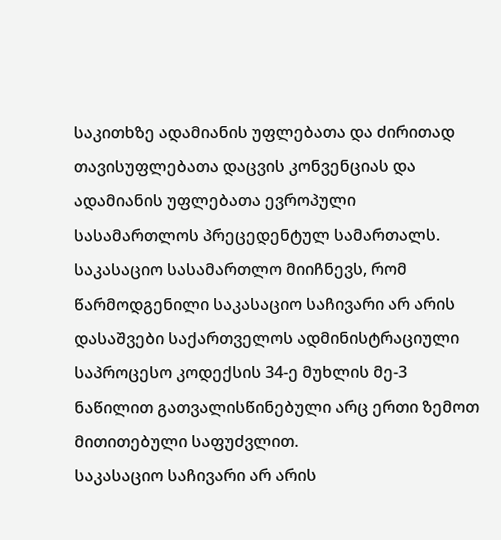საკითხზე ადამიანის უფლებათა და ძირითად თავისუფლებათა დაცვის კონვენციას და ადამიანის უფლებათა ევროპული სასამართლოს პრეცედენტულ სამართალს.
საკასაციო სასამართლო მიიჩნევს, რომ წარმოდგენილი საკასაციო საჩივარი არ არის დასაშვები საქართველოს ადმინისტრაციული საპროცესო კოდექსის 34-ე მუხლის მე-3 ნაწილით გათვალისწინებული არც ერთი ზემოთ მითითებული საფუძვლით.
საკასაციო საჩივარი არ არის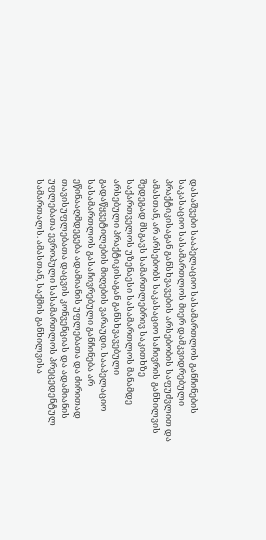დასაშვები სააპელაციო სასამართლოს განჩინების საკასაციო სასამართლოს მიერ დამკვიდრებული პრაქტიკისაგან განსხვავების არსებობის საფუძვლით და ამასთან, არ არსებობს საკასაციო საჩივრის განხილვის შედეგად მსგავს სამართლებრივ საკითხზე საქართველოს უზენაესი სასამართლოს მანამდე არსებული პრაქტიკისაგან განსხვავებული გადაწყვეტილების მიღების ვარაუდი. სააპელაციო სასამართლოს გასაჩივრებული განჩინება არ ეწინააღმდეგება ადამიანის უფლებათა და ძირითად თავისუფლებათა დაცვის კონვენციას და ადამიანის უფლებათა ევროპული სასამართლოს პრეცედენტულ სამართალს. ამასთან, საქმის განხილვისა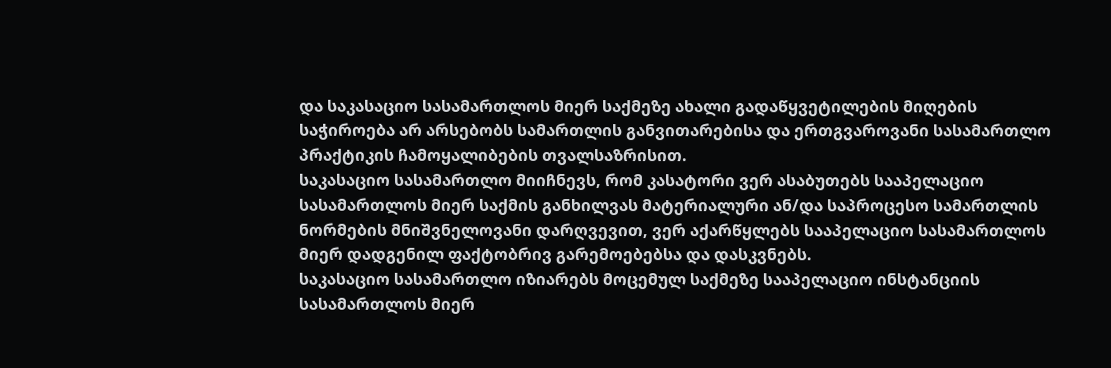და საკასაციო სასამართლოს მიერ საქმეზე ახალი გადაწყვეტილების მიღების საჭიროება არ არსებობს სამართლის განვითარებისა და ერთგვაროვანი სასამართლო პრაქტიკის ჩამოყალიბების თვალსაზრისით.
საკასაციო სასამართლო მიიჩნევს, რომ კასატორი ვერ ასაბუთებს სააპელაციო სასამართლოს მიერ საქმის განხილვას მატერიალური ან/და საპროცესო სამართლის ნორმების მნიშვნელოვანი დარღვევით, ვერ აქარწყლებს სააპელაციო სასამართლოს მიერ დადგენილ ფაქტობრივ გარემოებებსა და დასკვნებს.
საკასაციო სასამართლო იზიარებს მოცემულ საქმეზე სააპელაციო ინსტანციის სასამართლოს მიერ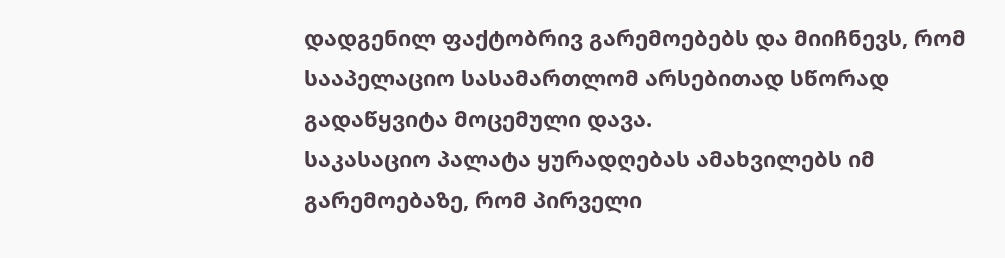დადგენილ ფაქტობრივ გარემოებებს და მიიჩნევს, რომ სააპელაციო სასამართლომ არსებითად სწორად გადაწყვიტა მოცემული დავა.
საკასაციო პალატა ყურადღებას ამახვილებს იმ გარემოებაზე, რომ პირველი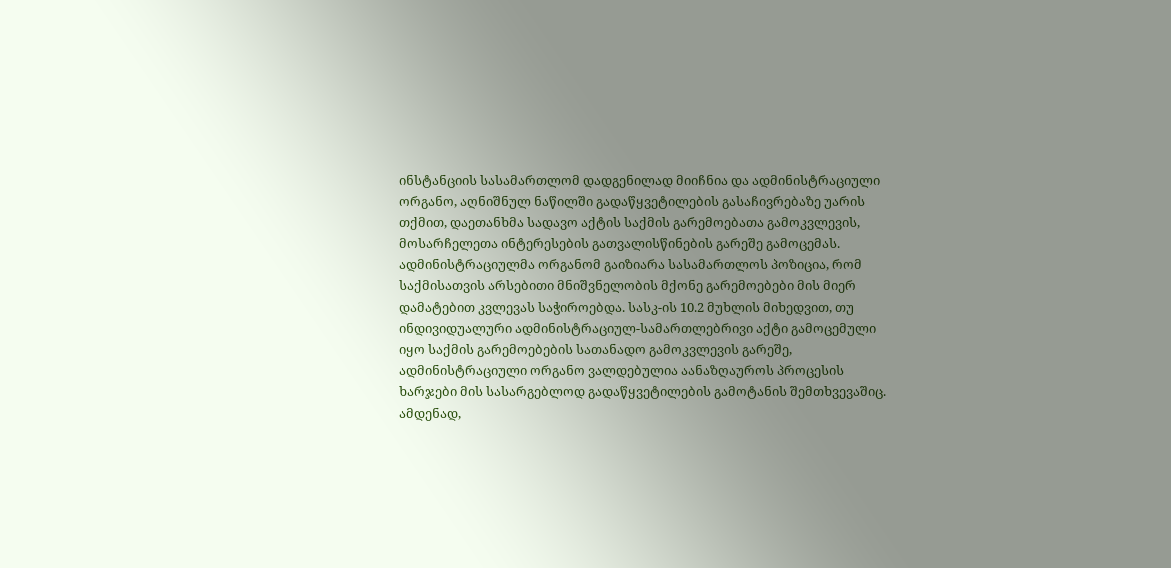ინსტანციის სასამართლომ დადგენილად მიიჩნია და ადმინისტრაციული ორგანო, აღნიშნულ ნაწილში გადაწყვეტილების გასაჩივრებაზე უარის თქმით, დაეთანხმა სადავო აქტის საქმის გარემოებათა გამოკვლევის, მოსარჩელეთა ინტერესების გათვალისწინების გარეშე გამოცემას. ადმინისტრაციულმა ორგანომ გაიზიარა სასამართლოს პოზიცია, რომ საქმისათვის არსებითი მნიშვნელობის მქონე გარემოებები მის მიერ დამატებით კვლევას საჭიროებდა. სასკ-ის 10.2 მუხლის მიხედვით, თუ ინდივიდუალური ადმინისტრაციულ-სამართლებრივი აქტი გამოცემული იყო საქმის გარემოებების სათანადო გამოკვლევის გარეშე, ადმინისტრაციული ორგანო ვალდებულია აანაზღაუროს პროცესის ხარჯები მის სასარგებლოდ გადაწყვეტილების გამოტანის შემთხვევაშიც. ამდენად,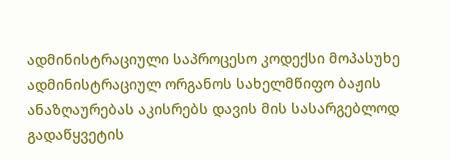ადმინისტრაციული საპროცესო კოდექსი მოპასუხე ადმინისტრაციულ ორგანოს სახელმწიფო ბაჟის ანაზღაურებას აკისრებს დავის მის სასარგებლოდ გადაწყვეტის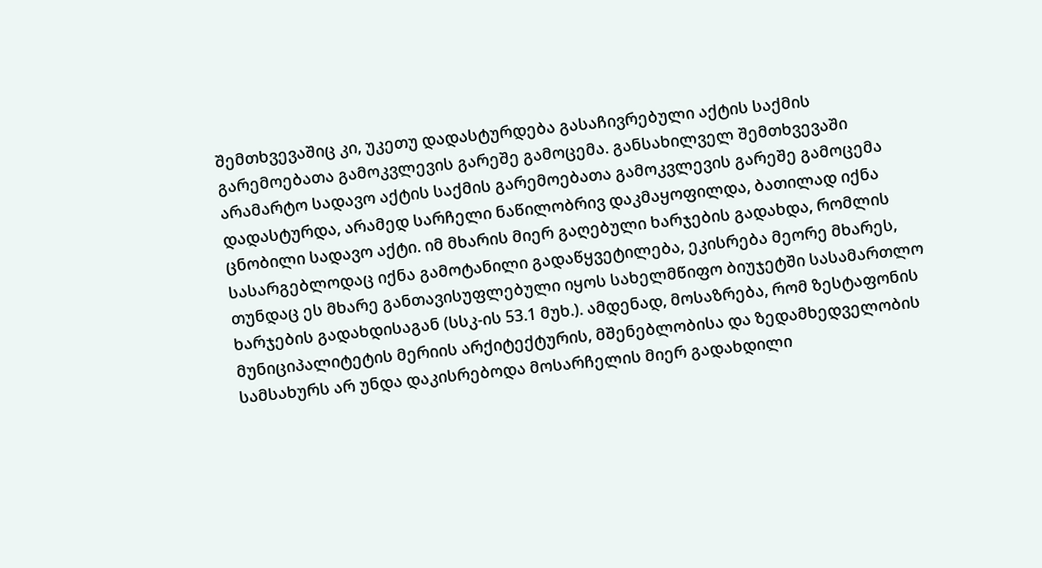შემთხვევაშიც კი, უკეთუ დადასტურდება გასაჩივრებული აქტის საქმის გარემოებათა გამოკვლევის გარეშე გამოცემა. განსახილველ შემთხვევაში არამარტო სადავო აქტის საქმის გარემოებათა გამოკვლევის გარეშე გამოცემა დადასტურდა, არამედ სარჩელი ნაწილობრივ დაკმაყოფილდა, ბათილად იქნა ცნობილი სადავო აქტი. იმ მხარის მიერ გაღებული ხარჯების გადახდა, რომლის სასარგებლოდაც იქნა გამოტანილი გადაწყვეტილება, ეკისრება მეორე მხარეს, თუნდაც ეს მხარე განთავისუფლებული იყოს სახელმწიფო ბიუჯეტში სასამართლო ხარჯების გადახდისაგან (სსკ-ის 53.1 მუხ.). ამდენად, მოსაზრება, რომ ზესტაფონის მუნიციპალიტეტის მერიის არქიტექტურის, მშენებლობისა და ზედამხედველობის სამსახურს არ უნდა დაკისრებოდა მოსარჩელის მიერ გადახდილი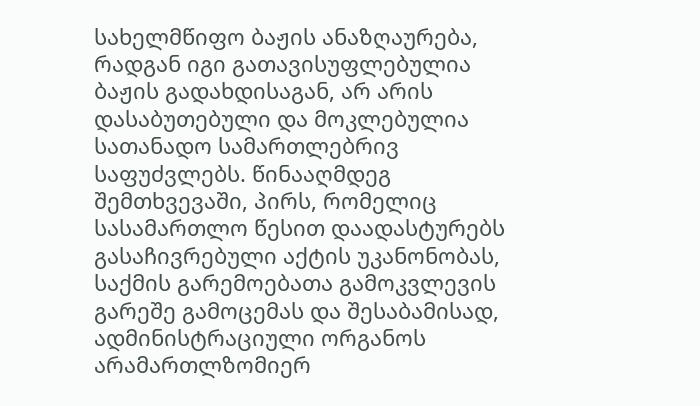სახელმწიფო ბაჟის ანაზღაურება, რადგან იგი გათავისუფლებულია ბაჟის გადახდისაგან, არ არის დასაბუთებული და მოკლებულია სათანადო სამართლებრივ საფუძვლებს. წინააღმდეგ შემთხვევაში, პირს, რომელიც სასამართლო წესით დაადასტურებს გასაჩივრებული აქტის უკანონობას, საქმის გარემოებათა გამოკვლევის გარეშე გამოცემას და შესაბამისად, ადმინისტრაციული ორგანოს არამართლზომიერ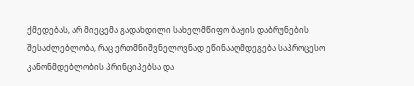ქმედებას, არ მიეცემა გადახდილი სახელმწიფო ბაჟის დაბრუნების შესაძლებლობა, რაც ერთმნიშვნელოვნად ეწინააღმდეგება საპროცესო კანონმდებლობის პრინციპებსა და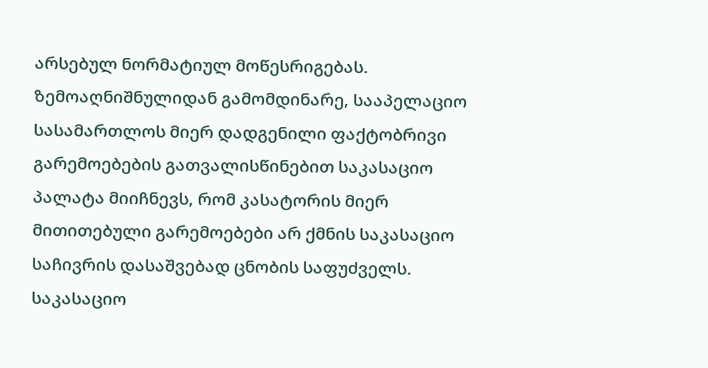არსებულ ნორმატიულ მოწესრიგებას.
ზემოაღნიშნულიდან გამომდინარე, სააპელაციო სასამართლოს მიერ დადგენილი ფაქტობრივი გარემოებების გათვალისწინებით საკასაციო პალატა მიიჩნევს, რომ კასატორის მიერ მითითებული გარემოებები არ ქმნის საკასაციო საჩივრის დასაშვებად ცნობის საფუძველს. საკასაციო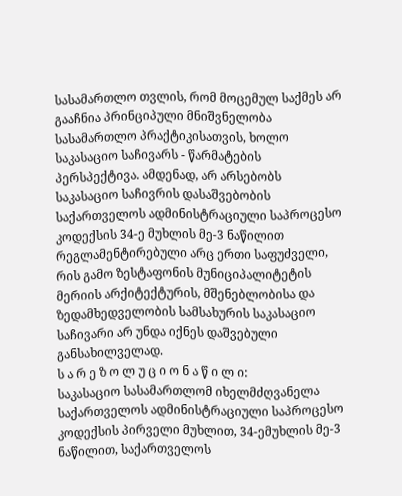სასამართლო თვლის, რომ მოცემულ საქმეს არ გააჩნია პრინციპული მნიშვნელობა სასამართლო პრაქტიკისათვის, ხოლო საკასაციო საჩივარს - წარმატების პერსპექტივა. ამდენად, არ არსებობს საკასაციო საჩივრის დასაშვებობის საქართველოს ადმინისტრაციული საპროცესო კოდექსის 34-ე მუხლის მე-3 ნაწილით რეგლამენტირებული არც ერთი საფუძველი, რის გამო ზესტაფონის მუნიციპალიტეტის მერიის არქიტექტურის, მშენებლობისა და ზედამხედველობის სამსახურის საკასაციო საჩივარი არ უნდა იქნეს დაშვებული განსახილველად.
ს ა რ ე ზ ო ლ უ ც ი ო ნ ა წ ი ლ ი:
საკასაციო სასამართლომ იხელმძღვანელა საქართველოს ადმინისტრაციული საპროცესო კოდექსის პირველი მუხლით, 34-ემუხლის მე-3 ნაწილით, საქართველოს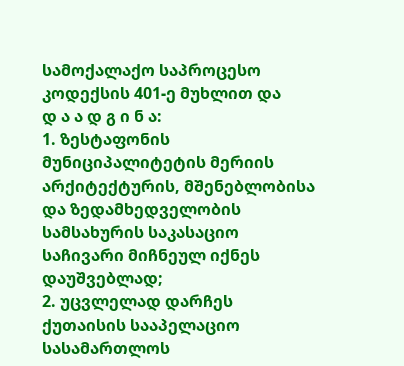სამოქალაქო საპროცესო კოდექსის 401-ე მუხლით და
დ ა ა დ გ ი ნ ა:
1. ზესტაფონის მუნიციპალიტეტის მერიის არქიტექტურის, მშენებლობისა და ზედამხედველობის სამსახურის საკასაციო საჩივარი მიჩნეულ იქნეს დაუშვებლად;
2. უცვლელად დარჩეს ქუთაისის სააპელაციო სასამართლოს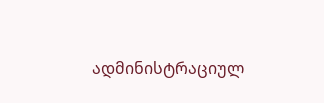ადმინისტრაციულ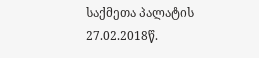საქმეთა პალატის 27.02.2018წ.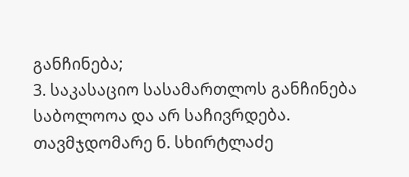განჩინება;
3. საკასაციო სასამართლოს განჩინება საბოლოოა და არ საჩივრდება.
თავმჯდომარე ნ. სხირტლაძე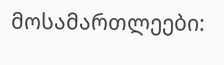მოსამართლეები: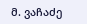მ. ვაჩაძე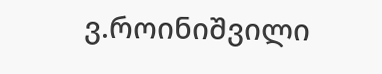ვ.როინიშვილი